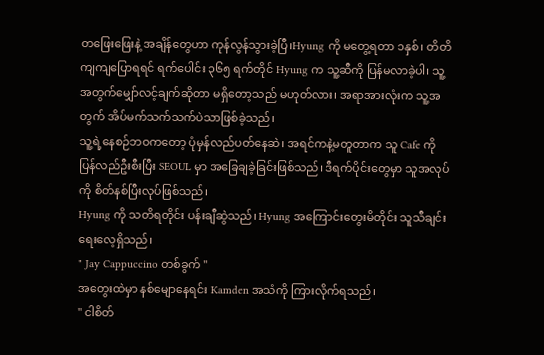တဖြေးဖြေးနဲ့ အချိန်တွေဟာ ကုန်လွန်သွားခဲ့ပြီ၊Hyung ကို မတွေ့ရတာ ၁နှစ်၊ တိတိကျကျပြောရရင် ရက်ပေါင်း ၃၆၅ ရက်တိုင် Hyung က သူ့ဆီကို ပြန်မလာခဲ့ပါ၊ သူ့အတွက်မျှော်လင့်ချက်ဆိုတာ မရှိတော့သည် မဟုတ်လား၊ အရာအားလုံးက သူ့အတွက် အိပ်မက်သက်သက်ပဲသာဖြစ်ခဲ့သည်၊
သူ့ရဲ့နေစဉ်ဘဝကတော့ ပုံမှန်လည်ပတ်နေဆဲ၊ အရင်ကနဲ့မတူတာက သူ Cafe ကို ပြန်လည်ဦးစီးပြီး SEOUL မှာ အခြေချခဲ့ခြင်းဖြစ်သည်၊ ဒီရက်ပိုင်းတွေမှာ သူအလုပ်ကို စိတ်နစ်ပြီးလုပ်ဖြစ်သည်၊
Hyung ကို သတိရတိုင်း ပန်းချီဆွဲသည်၊ Hyung အကြောင်းတွေးမိတိုင်း သူသီချင်းရေးလေ့ရှိသည်၊
" Jay Cappuccino တစ်ခွက် "
အတွေးထဲမှာ နစ်မျောနေရင်း Kamden အသံကို ကြားလိုက်ရသည်၊
" ငါစိတ်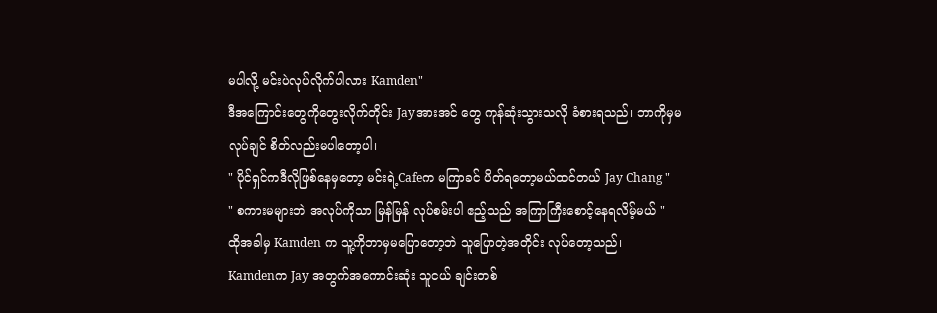မပါလို့ မင်းပဲလုပ်လိုက်ပါလား Kamden"
ဒီအကြောင်းတွေကိုတွေးလိုက်တိုင်း Jayအားအင် တွေ ကုန်ဆုံးသွားသလို ခံစားရသည်၊ ဘာကိုမှမလုပ်ချင် စိတ်လည်းမပါတော့ပါ၊
" ပိုင်ရှင်ကဒီလိုဖြစ်နေမှတော့ မင်းရဲ့Cafeက မကြာခင် ပိတ်ရတော့မယ်ထင်တယ် Jay Chang "
" စကားမများဘဲ အလုပ်ကိုသာ မြန်မြန် လုပ်စမ်းပါ ဧည့်သည် အကြာကြီးစောင့်နေရလိမ့်မယ် "
ထိုအခါမှ Kamden က သူ့ကိုဘာမှမပြောတော့ဘဲ သူပြောတဲ့အတိုင်း လုပ်တော့သည်၊
Kamdenက Jay အတွက်အကောင်းဆုံး သူငယ် ချင်းတစ်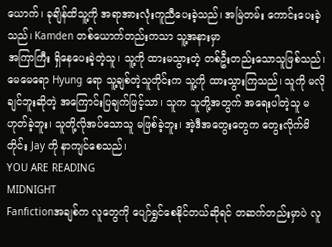ယောက်၊ ခုချိန်ထိသူ့ကို အရာအားလုံးကူညီပေးခဲ့သည်၊ အမြဲတမ်း ကောင်းပေးခဲ့သည်၊ Kamden တစ်ယောက်တည်းကသာ သူ့အနားမှာ
အကြာကြီး ရှိနေပေးခဲ့တဲ့သူ၊ သူ့ကို ထားမသွားတဲ့ တစ်ဦးတည်းသောသူဖြစ်သည်၊မေမေရော Hyung ရော သူ့ချစ်တဲ့သူတိုင်းက သူ့ကို ထားသွားကြသည်၊ သူကို မလိုချင်ဘူးဆိုတဲ့ အကြောင်းပြချက်ဖြင့်သာ၊ သူက သူတို့အတွက် အရေးပါတဲ့သူ မဟုတ်ခဲ့ဘူး၊ သူတို့လိုအပ်သောသူ မဖြစ်ခဲ့ဘူး၊ အဲ့ဒီအတွေးတွေက တွေးလိုက်မိတိုင်း Jay ကို နာကျင်စေသည်၊
YOU ARE READING
MIDNIGHT
Fanfictionအချစ်က လူတွေကို ပျော်ရွှင်စေနိုင်တယ်ဆိုရင် တဆက်တည်းမှာပဲ လူ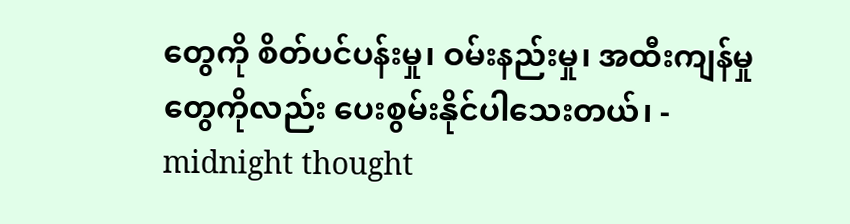တွေကို စိတ်ပင်ပန်းမှု၊ ဝမ်းနည်းမှု၊ အထီးကျန်မှုတွေကိုလည်း ပေးစွမ်းနိုင်ပါသေးတယ်၊ - midnight thought